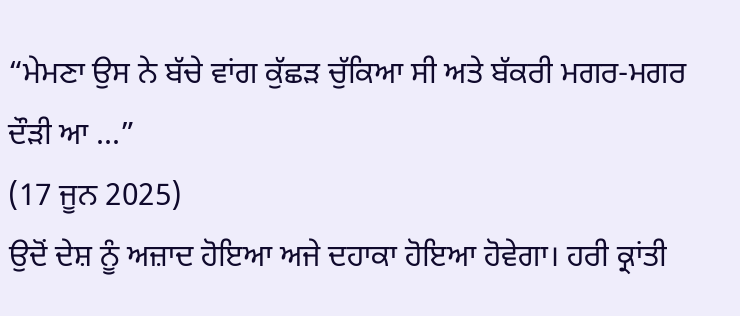“ਮੇਮਣਾ ਉਸ ਨੇ ਬੱਚੇ ਵਾਂਗ ਕੁੱਛੜ ਚੁੱਕਿਆ ਸੀ ਅਤੇ ਬੱਕਰੀ ਮਗਰ-ਮਗਰ ਦੌੜੀ ਆ ...”
(17 ਜੂਨ 2025)
ਉਦੋਂ ਦੇਸ਼ ਨੂੰ ਅਜ਼ਾਦ ਹੋਇਆ ਅਜੇ ਦਹਾਕਾ ਹੋਇਆ ਹੋਵੇਗਾ। ਹਰੀ ਕ੍ਰਾਂਤੀ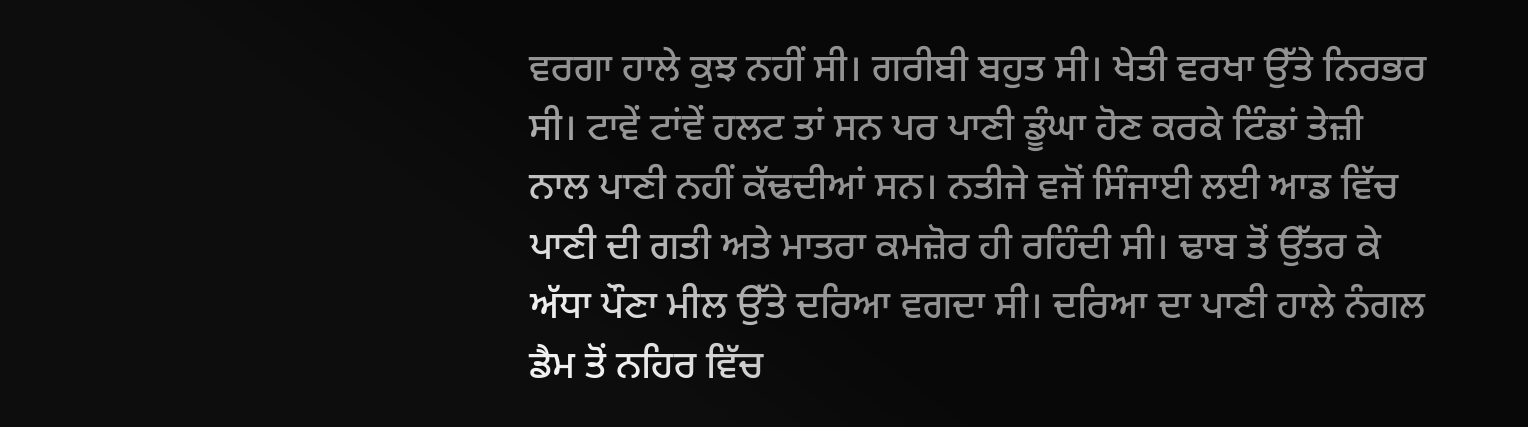ਵਰਗਾ ਹਾਲੇ ਕੁਝ ਨਹੀਂ ਸੀ। ਗਰੀਬੀ ਬਹੁਤ ਸੀ। ਖੇਤੀ ਵਰਖਾ ਉੱਤੇ ਨਿਰਭਰ ਸੀ। ਟਾਵੇਂ ਟਾਂਵੇਂ ਹਲਟ ਤਾਂ ਸਨ ਪਰ ਪਾਣੀ ਡੂੰਘਾ ਹੋਣ ਕਰਕੇ ਟਿੰਡਾਂ ਤੇਜ਼ੀ ਨਾਲ ਪਾਣੀ ਨਹੀਂ ਕੱਢਦੀਆਂ ਸਨ। ਨਤੀਜੇ ਵਜੋਂ ਸਿੰਜਾਈ ਲਈ ਆਡ ਵਿੱਚ ਪਾਣੀ ਦੀ ਗਤੀ ਅਤੇ ਮਾਤਰਾ ਕਮਜ਼ੋਰ ਹੀ ਰਹਿੰਦੀ ਸੀ। ਢਾਬ ਤੋਂ ਉੱਤਰ ਕੇ ਅੱਧਾ ਪੌਣਾ ਮੀਲ ਉੱਤੇ ਦਰਿਆ ਵਗਦਾ ਸੀ। ਦਰਿਆ ਦਾ ਪਾਣੀ ਹਾਲੇ ਨੰਗਲ ਡੈਮ ਤੋਂ ਨਹਿਰ ਵਿੱਚ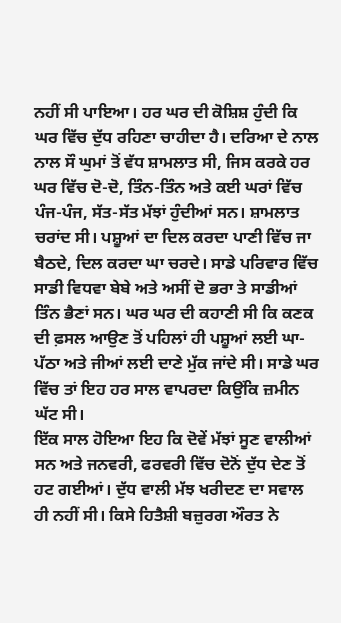ਨਹੀਂ ਸੀ ਪਾਇਆ। ਹਰ ਘਰ ਦੀ ਕੋਸ਼ਿਸ਼ ਹੁੰਦੀ ਕਿ ਘਰ ਵਿੱਚ ਦੁੱਧ ਰਹਿਣਾ ਚਾਹੀਦਾ ਹੈ। ਦਰਿਆ ਦੇ ਨਾਲ ਨਾਲ ਸੌ ਘੁਮਾਂ ਤੋਂ ਵੱਧ ਸ਼ਾਮਲਾਤ ਸੀ, ਜਿਸ ਕਰਕੇ ਹਰ ਘਰ ਵਿੱਚ ਦੋ-ਦੋ, ਤਿੰਨ-ਤਿੰਨ ਅਤੇ ਕਈ ਘਰਾਂ ਵਿੱਚ ਪੰਜ-ਪੰਜ, ਸੱਤ-ਸੱਤ ਮੱਝਾਂ ਹੁੰਦੀਆਂ ਸਨ। ਸ਼ਾਮਲਾਤ ਚਰਾਂਦ ਸੀ। ਪਸ਼ੂਆਂ ਦਾ ਦਿਲ ਕਰਦਾ ਪਾਣੀ ਵਿੱਚ ਜਾ ਬੈਠਦੇ, ਦਿਲ ਕਰਦਾ ਘਾ ਚਰਦੇ। ਸਾਡੇ ਪਰਿਵਾਰ ਵਿੱਚ ਸਾਡੀ ਵਿਧਵਾ ਬੇਬੇ ਅਤੇ ਅਸੀਂ ਦੋ ਭਰਾ ਤੇ ਸਾਡੀਆਂ ਤਿੰਨ ਭੈਣਾਂ ਸਨ। ਘਰ ਘਰ ਦੀ ਕਹਾਣੀ ਸੀ ਕਿ ਕਣਕ ਦੀ ਫ਼ਸਲ ਆਉਣ ਤੋਂ ਪਹਿਲਾਂ ਹੀ ਪਸ਼ੂਆਂ ਲਈ ਘਾ-ਪੱਠਾ ਅਤੇ ਜੀਆਂ ਲਈ ਦਾਣੇ ਮੁੱਕ ਜਾਂਦੇ ਸੀ। ਸਾਡੇ ਘਰ ਵਿੱਚ ਤਾਂ ਇਹ ਹਰ ਸਾਲ ਵਾਪਰਦਾ ਕਿਉਂਕਿ ਜ਼ਮੀਨ ਘੱਟ ਸੀ।
ਇੱਕ ਸਾਲ ਹੋਇਆ ਇਹ ਕਿ ਦੋਵੇਂ ਮੱਝਾਂ ਸੂਣ ਵਾਲੀਆਂ ਸਨ ਅਤੇ ਜਨਵਰੀ, ਫਰਵਰੀ ਵਿੱਚ ਦੋਨੋਂ ਦੁੱਧ ਦੇਣ ਤੋਂ ਹਟ ਗਈਆਂ। ਦੁੱਧ ਵਾਲੀ ਮੱਝ ਖਰੀਦਣ ਦਾ ਸਵਾਲ ਹੀ ਨਹੀਂ ਸੀ। ਕਿਸੇ ਹਿਤੈਸ਼ੀ ਬਜ਼ੁਰਗ ਔਰਤ ਨੇ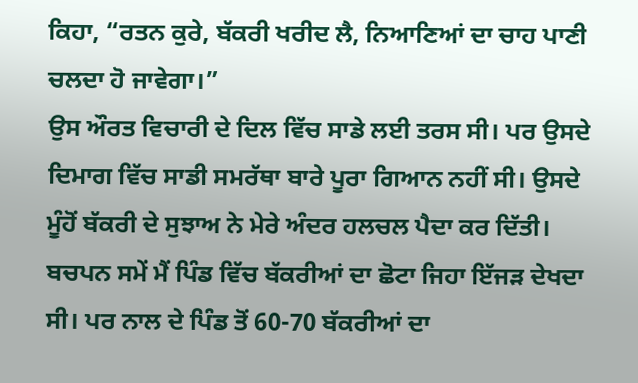ਕਿਹਾ, “ਰਤਨ ਕੁਰੇ, ਬੱਕਰੀ ਖਰੀਦ ਲੈ, ਨਿਆਣਿਆਂ ਦਾ ਚਾਹ ਪਾਣੀ ਚਲਦਾ ਹੋ ਜਾਵੇਗਾ।”
ਉਸ ਔਰਤ ਵਿਚਾਰੀ ਦੇ ਦਿਲ ਵਿੱਚ ਸਾਡੇ ਲਈ ਤਰਸ ਸੀ। ਪਰ ਉਸਦੇ ਦਿਮਾਗ ਵਿੱਚ ਸਾਡੀ ਸਮਰੱਥਾ ਬਾਰੇ ਪੂਰਾ ਗਿਆਨ ਨਹੀਂ ਸੀ। ਉਸਦੇ ਮੂੰਹੋਂ ਬੱਕਰੀ ਦੇ ਸੁਝਾਅ ਨੇ ਮੇਰੇ ਅੰਦਰ ਹਲਚਲ ਪੈਦਾ ਕਰ ਦਿੱਤੀ। ਬਚਪਨ ਸਮੇਂ ਮੈਂ ਪਿੰਡ ਵਿੱਚ ਬੱਕਰੀਆਂ ਦਾ ਛੋਟਾ ਜਿਹਾ ਇੱਜੜ ਦੇਖਦਾ ਸੀ। ਪਰ ਨਾਲ ਦੇ ਪਿੰਡ ਤੋਂ 60-70 ਬੱਕਰੀਆਂ ਦਾ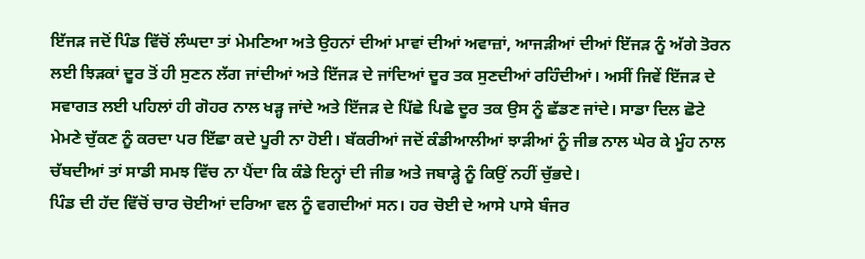ਇੱਜੜ ਜਦੋਂ ਪਿੰਡ ਵਿੱਚੋਂ ਲੰਘਦਾ ਤਾਂ ਮੇਮਣਿਆ ਅਤੇ ਉਹਨਾਂ ਦੀਆਂ ਮਾਵਾਂ ਦੀਆਂ ਅਵਾਜ਼ਾਂ, ਆਜੜੀਆਂ ਦੀਆਂ ਇੱਜੜ ਨੂੰ ਅੱਗੇ ਤੋਰਨ ਲਈ ਝਿੜਕਾਂ ਦੂਰ ਤੋਂ ਹੀ ਸੁਣਨ ਲੱਗ ਜਾਂਦੀਆਂ ਅਤੇ ਇੱਜੜ ਦੇ ਜਾਂਦਿਆਂ ਦੂਰ ਤਕ ਸੁਣਦੀਆਂ ਰਹਿੰਦੀਆਂ। ਅਸੀਂ ਜਿਵੇਂ ਇੱਜੜ ਦੇ ਸਵਾਗਤ ਲਈ ਪਹਿਲਾਂ ਹੀ ਗੋਹਰ ਨਾਲ ਖੜ੍ਹ ਜਾਂਦੇ ਅਤੇ ਇੱਜੜ ਦੇ ਪਿੱਛੇ ਪਿਛੇ ਦੂਰ ਤਕ ਉਸ ਨੂੰ ਛੱਡਣ ਜਾਂਦੇ। ਸਾਡਾ ਦਿਲ ਛੋਟੇ ਮੇਮਣੇ ਚੁੱਕਣ ਨੂੰ ਕਰਦਾ ਪਰ ਇੱਛਾ ਕਦੇ ਪੂਰੀ ਨਾ ਹੋਈ। ਬੱਕਰੀਆਂ ਜਦੋਂ ਕੰਡੀਆਲੀਆਂ ਝਾੜੀਆਂ ਨੂੰ ਜੀਭ ਨਾਲ ਘੇਰ ਕੇ ਮੂੰਹ ਨਾਲ ਚੱਬਦੀਆਂ ਤਾਂ ਸਾਡੀ ਸਮਝ ਵਿੱਚ ਨਾ ਪੈਂਦਾ ਕਿ ਕੰਡੇ ਇਨ੍ਹਾਂ ਦੀ ਜੀਭ ਅਤੇ ਜਬਾੜ੍ਹੇ ਨੂੰ ਕਿਉਂ ਨਹੀਂ ਚੁੱਭਦੇ।
ਪਿੰਡ ਦੀ ਹੱਦ ਵਿੱਚੋਂ ਚਾਰ ਚੋਈਆਂ ਦਰਿਆ ਵਲ ਨੂੰ ਵਗਦੀਆਂ ਸਨ। ਹਰ ਚੋਈ ਦੇ ਆਸੇ ਪਾਸੇ ਬੰਜਰ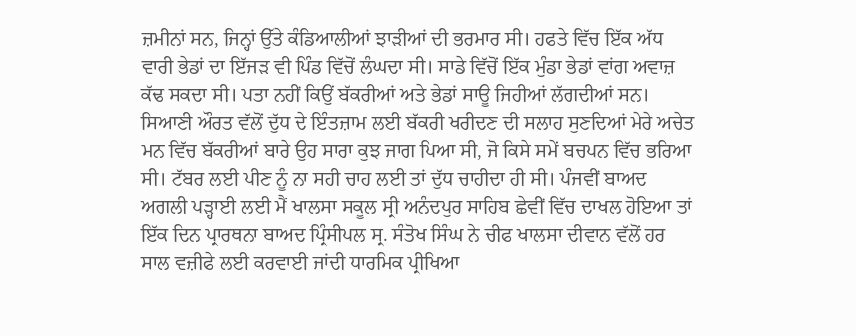ਜ਼ਮੀਨਾਂ ਸਨ, ਜਿਨ੍ਹਾਂ ਉੱਤੇ ਕੰਡਿਆਲੀਆਂ ਝਾੜੀਆਂ ਦੀ ਭਰਮਾਰ ਸੀ। ਹਫਤੇ ਵਿੱਚ ਇੱਕ ਅੱਧ ਵਾਰੀ ਭੇਡਾਂ ਦਾ ਇੱਜੜ ਵੀ ਪਿੰਡ ਵਿੱਚੋਂ ਲੰਘਦਾ ਸੀ। ਸਾਡੇ ਵਿੱਚੋਂ ਇੱਕ ਮੁੰਡਾ ਭੇਡਾਂ ਵਾਂਗ ਅਵਾਜ਼ ਕੱਢ ਸਕਦਾ ਸੀ। ਪਤਾ ਨਹੀਂ ਕਿਉਂ ਬੱਕਰੀਆਂ ਅਤੇ ਭੇਡਾਂ ਸਾਊ ਜਿਹੀਆਂ ਲੱਗਦੀਆਂ ਸਨ।
ਸਿਆਣੀ ਔਰਤ ਵੱਲੋਂ ਦੁੱਧ ਦੇ ਇੰਤਜ਼ਾਮ ਲਈ ਬੱਕਰੀ ਖਰੀਦਣ ਦੀ ਸਲਾਹ ਸੁਣਦਿਆਂ ਮੇਰੇ ਅਚੇਤ ਮਨ ਵਿੱਚ ਬੱਕਰੀਆਂ ਬਾਰੇ ਉਹ ਸਾਰਾ ਕੁਝ ਜਾਗ ਪਿਆ ਸੀ, ਜੋ ਕਿਸੇ ਸਮੇਂ ਬਚਪਨ ਵਿੱਚ ਭਰਿਆ ਸੀ। ਟੱਬਰ ਲਈ ਪੀਣ ਨੂੰ ਨਾ ਸਹੀ ਚਾਹ ਲਈ ਤਾਂ ਦੁੱਧ ਚਾਹੀਦਾ ਹੀ ਸੀ। ਪੰਜਵੀਂ ਬਾਅਦ ਅਗਲੀ ਪੜ੍ਹਾਈ ਲਈ ਮੈਂ ਖਾਲਸਾ ਸਕੂਲ ਸ੍ਰੀ ਅਨੰਦਪੁਰ ਸਾਹਿਬ ਛੇਵੀਂ ਵਿੱਚ ਦਾਖਲ ਹੋਇਆ ਤਾਂ ਇੱਕ ਦਿਨ ਪ੍ਰਾਰਥਨਾ ਬਾਅਦ ਪ੍ਰਿੰਸੀਪਲ ਸ੍ਰ. ਸੰਤੋਖ ਸਿੰਘ ਨੇ ਚੀਫ ਖਾਲਸਾ ਦੀਵਾਨ ਵੱਲੋਂ ਹਰ ਸਾਲ ਵਜ਼ੀਫੇ ਲਈ ਕਰਵਾਈ ਜਾਂਦੀ ਧਾਰਮਿਕ ਪ੍ਰੀਖਿਆ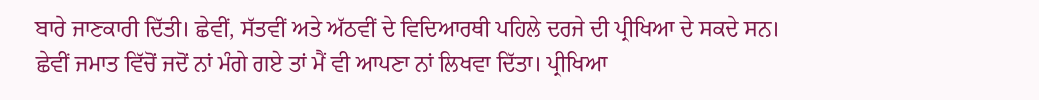ਬਾਰੇ ਜਾਣਕਾਰੀ ਦਿੱਤੀ। ਛੇਵੀਂ, ਸੱਤਵੀਂ ਅਤੇ ਅੱਠਵੀਂ ਦੇ ਵਿਦਿਆਰਥੀ ਪਹਿਲੇ ਦਰਜੇ ਦੀ ਪ੍ਰੀਖਿਆ ਦੇ ਸਕਦੇ ਸਨ।
ਛੇਵੀਂ ਜਮਾਤ ਵਿੱਚੋਂ ਜਦੋਂ ਨਾਂ ਮੰਗੇ ਗਏ ਤਾਂ ਮੈਂ ਵੀ ਆਪਣਾ ਨਾਂ ਲਿਖਵਾ ਦਿੱਤਾ। ਪ੍ਰੀਖਿਆ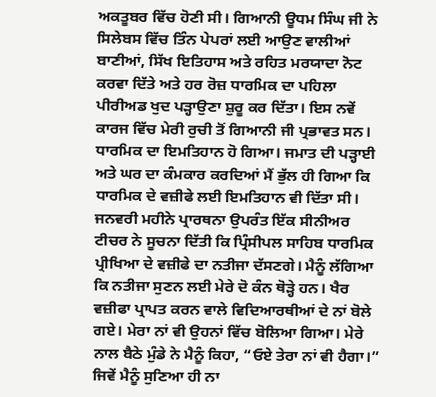ਅਕਤੂਬਰ ਵਿੱਚ ਹੋਣੀ ਸੀ। ਗਿਆਨੀ ਊਧਮ ਸਿੰਘ ਜੀ ਨੇ ਸਿਲੇਬਸ ਵਿੱਚ ਤਿੰਨ ਪੇਪਰਾਂ ਲਈ ਆਉਣ ਵਾਲੀਆਂ ਬਾਣੀਆਂ, ਸਿੱਖ ਇਤਿਹਾਸ ਅਤੇ ਰਹਿਤ ਮਰਯਾਦਾ ਨੋਟ ਕਰਵਾ ਦਿੱਤੇ ਅਤੇ ਹਰ ਰੋਜ਼ ਧਾਰਮਿਕ ਦਾ ਪਹਿਲਾ ਪੀਰੀਅਡ ਖੁਦ ਪੜ੍ਹਾਉਣਾ ਸ਼ੁਰੂ ਕਰ ਦਿੱਤਾ। ਇਸ ਨਵੇਂ ਕਾਰਜ ਵਿੱਚ ਮੇਰੀ ਰੁਚੀ ਤੋਂ ਗਿਆਨੀ ਜੀ ਪ੍ਰਭਾਵਤ ਸਨ। ਧਾਰਮਿਕ ਦਾ ਇਮਤਿਹਾਨ ਹੋ ਗਿਆ। ਜਮਾਤ ਦੀ ਪੜ੍ਹਾਈ ਅਤੇ ਘਰ ਦਾ ਕੰਮਕਾਰ ਕਰਦਿਆਂ ਮੈਂ ਭੁੱਲ ਹੀ ਗਿਆ ਕਿ ਧਾਰਮਿਕ ਦੇ ਵਜ਼ੀਫੇ ਲਈ ਇਮਤਿਹਾਨ ਵੀ ਦਿੱਤਾ ਸੀ। ਜਨਵਰੀ ਮਹੀਨੇ ਪ੍ਰਾਰਥਨਾ ਉਪਰੰਤ ਇੱਕ ਸੀਨੀਅਰ ਟੀਚਰ ਨੇ ਸੂਚਨਾ ਦਿੱਤੀ ਕਿ ਪ੍ਰਿੰਸੀਪਲ ਸਾਹਿਬ ਧਾਰਮਿਕ ਪ੍ਰੀਖਿਆ ਦੇ ਵਜ਼ੀਫੇ ਦਾ ਨਤੀਜਾ ਦੱਸਣਗੇ। ਮੈਨੂੰ ਲੱਗਿਆ ਕਿ ਨਤੀਜਾ ਸੁਣਨ ਲਈ ਮੇਰੇ ਦੋ ਕੰਨ ਥੋੜ੍ਹੇ ਹਨ। ਖੈਰ ਵਜ਼ੀਫਾ ਪ੍ਰਾਪਤ ਕਰਨ ਵਾਲੇ ਵਿਦਿਆਰਥੀਆਂ ਦੇ ਨਾਂ ਬੋਲੇ ਗਏ। ਮੇਰਾ ਨਾਂ ਵੀ ਉਹਨਾਂ ਵਿੱਚ ਬੋਲਿਆ ਗਿਆ। ਮੇਰੇ ਨਾਲ ਬੈਠੇ ਮੁੰਡੇ ਨੇ ਮੈਨੂੰ ਕਿਹਾ, “ਓਏ ਤੇਰਾ ਨਾਂ ਵੀ ਹੈਗਾ।” ਜਿਵੇਂ ਮੈਨੂੰ ਸੁਣਿਆ ਹੀ ਨਾ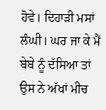ਹੋਵੇ। ਦਿਹਾੜੀ ਮਸਾਂ ਲੰਘੀ। ਘਰ ਜਾ ਕੇ ਮੈਂ ਬੇਬੇ ਨੂੰ ਦੱਸਿਆ ਤਾਂ ਉਸ ਨੇ ਅੱਖਾਂ ਮੀਚ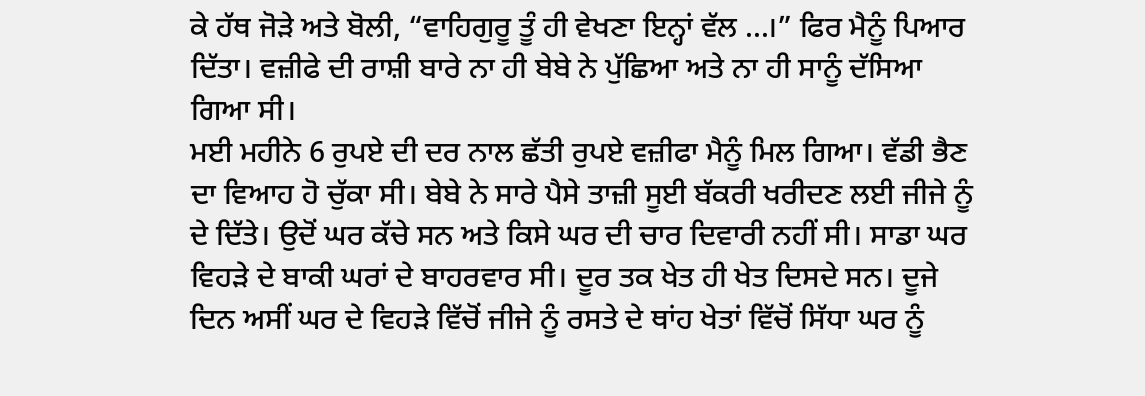ਕੇ ਹੱਥ ਜੋੜੇ ਅਤੇ ਬੋਲੀ, “ਵਾਹਿਗੁਰੂ ਤੂੰ ਹੀ ਵੇਖਣਾ ਇਨ੍ਹਾਂ ਵੱਲ ...।” ਫਿਰ ਮੈਨੂੰ ਪਿਆਰ ਦਿੱਤਾ। ਵਜ਼ੀਫੇ ਦੀ ਰਾਸ਼ੀ ਬਾਰੇ ਨਾ ਹੀ ਬੇਬੇ ਨੇ ਪੁੱਛਿਆ ਅਤੇ ਨਾ ਹੀ ਸਾਨੂੰ ਦੱਸਿਆ ਗਿਆ ਸੀ।
ਮਈ ਮਹੀਨੇ 6 ਰੁਪਏ ਦੀ ਦਰ ਨਾਲ ਛੱਤੀ ਰੁਪਏ ਵਜ਼ੀਫਾ ਮੈਨੂੰ ਮਿਲ ਗਿਆ। ਵੱਡੀ ਭੈਣ ਦਾ ਵਿਆਹ ਹੋ ਚੁੱਕਾ ਸੀ। ਬੇਬੇ ਨੇ ਸਾਰੇ ਪੈਸੇ ਤਾਜ਼ੀ ਸੂਈ ਬੱਕਰੀ ਖਰੀਦਣ ਲਈ ਜੀਜੇ ਨੂੰ ਦੇ ਦਿੱਤੇ। ਉਦੋਂ ਘਰ ਕੱਚੇ ਸਨ ਅਤੇ ਕਿਸੇ ਘਰ ਦੀ ਚਾਰ ਦਿਵਾਰੀ ਨਹੀਂ ਸੀ। ਸਾਡਾ ਘਰ ਵਿਹੜੇ ਦੇ ਬਾਕੀ ਘਰਾਂ ਦੇ ਬਾਹਰਵਾਰ ਸੀ। ਦੂਰ ਤਕ ਖੇਤ ਹੀ ਖੇਤ ਦਿਸਦੇ ਸਨ। ਦੂਜੇ ਦਿਨ ਅਸੀਂ ਘਰ ਦੇ ਵਿਹੜੇ ਵਿੱਚੋਂ ਜੀਜੇ ਨੂੰ ਰਸਤੇ ਦੇ ਥਾਂਹ ਖੇਤਾਂ ਵਿੱਚੋਂ ਸਿੱਧਾ ਘਰ ਨੂੰ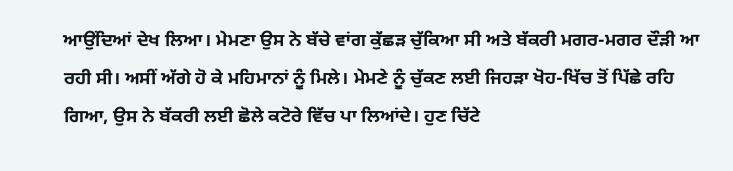ਆਉਂਦਿਆਂ ਦੇਖ ਲਿਆ। ਮੇਮਣਾ ਉਸ ਨੇ ਬੱਚੇ ਵਾਂਗ ਕੁੱਛੜ ਚੁੱਕਿਆ ਸੀ ਅਤੇ ਬੱਕਰੀ ਮਗਰ-ਮਗਰ ਦੌੜੀ ਆ ਰਹੀ ਸੀ। ਅਸੀਂ ਅੱਗੇ ਹੋ ਕੇ ਮਹਿਮਾਨਾਂ ਨੂੰ ਮਿਲੇ। ਮੇਮਣੇ ਨੂੰ ਚੁੱਕਣ ਲਈ ਜਿਹੜਾ ਖੋਹ-ਖਿੱਚ ਤੋਂ ਪਿੱਛੇ ਰਹਿ ਗਿਆ, ਉਸ ਨੇ ਬੱਕਰੀ ਲਈ ਛੋਲੇ ਕਟੋਰੇ ਵਿੱਚ ਪਾ ਲਿਆਂਦੇ। ਹੁਣ ਚਿੱਟੇ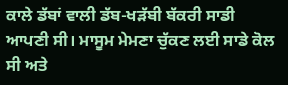ਕਾਲੇ ਡੱਬਾਂ ਵਾਲੀ ਡੱਬ-ਖੜੱਬੀ ਬੱਕਰੀ ਸਾਡੀ ਆਪਣੀ ਸੀ। ਮਾਸੂਮ ਮੇਮਣਾ ਚੁੱਕਣ ਲਈ ਸਾਡੇ ਕੋਲ ਸੀ ਅਤੇ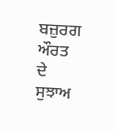ਬਜ਼ੁਰਗ ਔਰਤ ਦੇ ਸੁਝਾਅ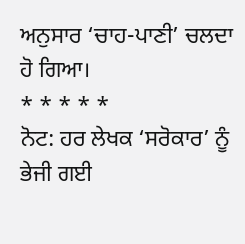ਅਨੁਸਾਰ ‘ਚਾਹ-ਪਾਣੀ’ ਚਲਦਾ ਹੋ ਗਿਆ।
* * * * *
ਨੋਟ: ਹਰ ਲੇਖਕ ‘ਸਰੋਕਾਰ’ ਨੂੰ ਭੇਜੀ ਗਈ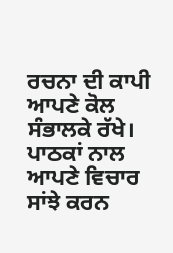ਰਚਨਾ ਦੀ ਕਾਪੀ ਆਪਣੇ ਕੋਲ ਸੰਭਾਲਕੇ ਰੱਖੇ।
ਪਾਠਕਾਂ ਨਾਲ ਆਪਣੇ ਵਿਚਾਰ ਸਾਂਝੇ ਕਰਨ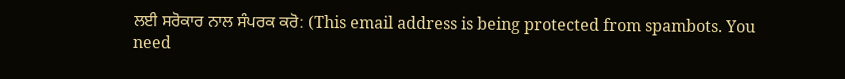ਲਈ ਸਰੋਕਾਰ ਨਾਲ ਸੰਪਰਕ ਕਰੋ: (This email address is being protected from spambots. You need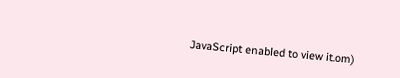JavaScript enabled to view it.om)